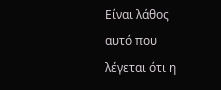Είναι λάθος αυτό που λέγεται ότι η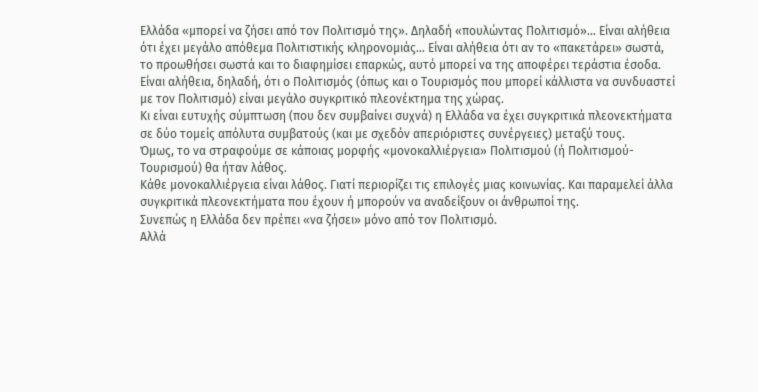Ελλάδα «μπορεί να ζήσει από τον Πολιτισμό της». Δηλαδή «πουλώντας Πολιτισμό»… Είναι αλήθεια ότι έχει μεγάλο απόθεμα Πολιτιστικής κληρονομιάς… Είναι αλήθεια ότι αν το «πακετάρει» σωστά, το προωθήσει σωστά και το διαφημίσει επαρκώς, αυτό μπορεί να της αποφέρει τεράστια έσοδα.
Είναι αλήθεια, δηλαδή, ότι ο Πολιτισμός (όπως και ο Τουρισμός που μπορεί κάλλιστα να συνδυαστεί με τον Πολιτισμό) είναι μεγάλο συγκριτικό πλεονέκτημα της χώρας.
Κι είναι ευτυχής σύμπτωση (που δεν συμβαίνει συχνά) η Ελλάδα να έχει συγκριτικά πλεονεκτήματα σε δύο τομείς απόλυτα συμβατούς (και με σχεδόν απεριόριστες συνέργειες) μεταξύ τους.
Όμως, το να στραφούμε σε κάποιας μορφής «μονοκαλλιέργεια» Πολιτισμού (ή Πολιτισμού-Τουρισμού) θα ήταν λάθος.
Κάθε μονοκαλλιέργεια είναι λάθος. Γιατί περιορίζει τις επιλογές μιας κοινωνίας. Και παραμελεί άλλα συγκριτικά πλεονεκτήματα που έχουν ή μπορούν να αναδείξουν οι άνθρωποί της.
Συνεπώς η Ελλάδα δεν πρέπει «να ζήσει» μόνο από τον Πολιτισμό.
Αλλά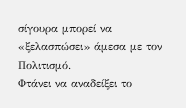σίγουρα μπορεί να «ξελασπώσει» άμεσα με τον Πολιτισμό.
Φτάνει να αναδείξει το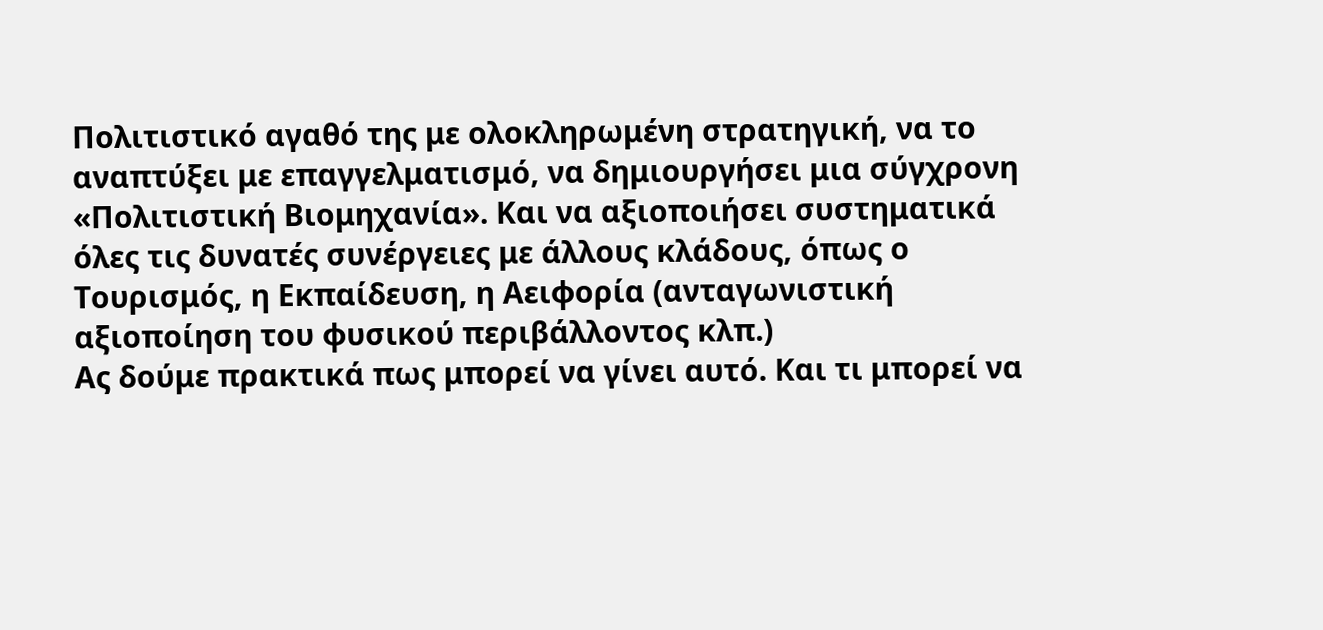Πολιτιστικό αγαθό της με ολοκληρωμένη στρατηγική, να το αναπτύξει με επαγγελματισμό, να δημιουργήσει μια σύγχρονη «Πολιτιστική Βιομηχανία». Και να αξιοποιήσει συστηματικά όλες τις δυνατές συνέργειες με άλλους κλάδους, όπως ο Τουρισμός, η Εκπαίδευση, η Αειφορία (ανταγωνιστική αξιοποίηση του φυσικού περιβάλλοντος κλπ.)
Ας δούμε πρακτικά πως μπορεί να γίνει αυτό. Και τι μπορεί να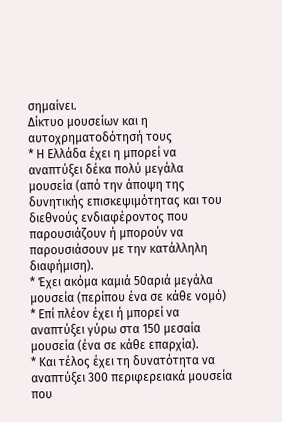σημαίνει.
Δίκτυο μουσείων και η αυτοχρηματοδότησή τους
* Η Ελλάδα έχει η μπορεί να αναπτύξει δέκα πολύ μεγάλα μουσεία (από την άποψη της δυνητικής επισκεψιμότητας και του διεθνούς ενδιαφέροντος που παρουσιάζουν ή μπορούν να παρουσιάσουν με την κατάλληλη διαφήμιση).
* Έχει ακόμα καμιά 50αριά μεγάλα μουσεία (περίπου ένα σε κάθε νομό)
* Επί πλέον έχει ή μπορεί να αναπτύξει γύρω στα 150 μεσαία μουσεία (ένα σε κάθε επαρχία).
* Και τέλος έχει τη δυνατότητα να αναπτύξει 300 περιφερειακά μουσεία που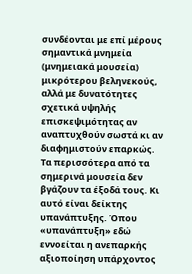συνδέονται με επί μέρους σημαντικά μνημεία (μνημειακά μουσεία) μικρότερου βεληνεκούς, αλλά με δυνατότητες σχετικά υψηλής επισκεψιμότητας αν αναπτυχθούν σωστά κι αν διαφημιστούν επαρκώς.
Τα περισσότερα από τα σημερινά μουσεία δεν βγάζουν τα έξοδά τους. Κι αυτό είναι δείκτης υπανάπτυξης. Όπου «υπανάπτυξη» εδώ εννοείται η ανεπαρκής αξιοποίηση υπάρχοντος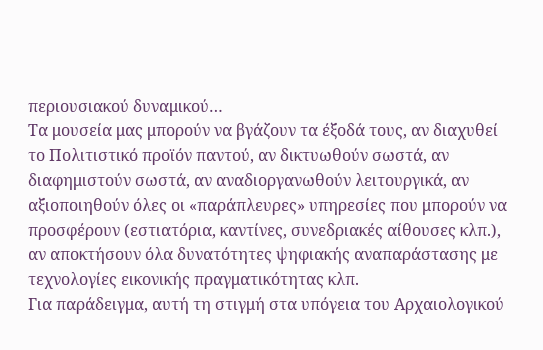περιουσιακού δυναμικού…
Τα μουσεία μας μπορούν να βγάζουν τα έξοδά τους, αν διαχυθεί το Πολιτιστικό προϊόν παντού, αν δικτυωθούν σωστά, αν διαφημιστούν σωστά, αν αναδιοργανωθούν λειτουργικά, αν αξιοποιηθούν όλες οι «παράπλευρες» υπηρεσίες που μπορούν να προσφέρουν (εστιατόρια, καντίνες, συνεδριακές αίθουσες κλπ.), αν αποκτήσουν όλα δυνατότητες ψηφιακής αναπαράστασης με τεχνολογίες εικονικής πραγματικότητας κλπ.
Για παράδειγμα, αυτή τη στιγμή στα υπόγεια του Αρχαιολογικού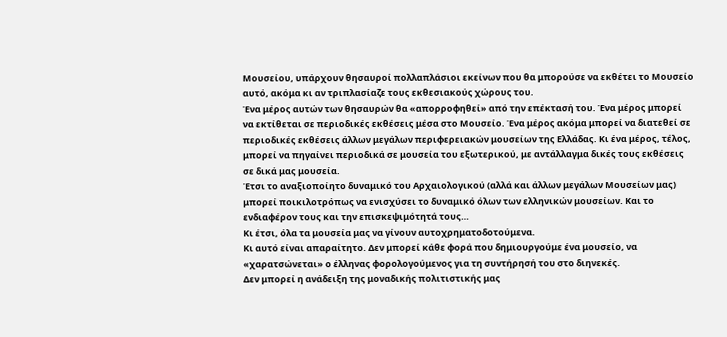Μουσείου, υπάρχουν θησαυροί πολλαπλάσιοι εκείνων που θα μπορούσε να εκθέτει το Μουσείο αυτό, ακόμα κι αν τριπλασίαζε τους εκθεσιακούς χώρους του.
Ένα μέρος αυτών των θησαυρών θα «απορροφηθεί» από την επέκτασή του. Ένα μέρος μπορεί να εκτίθεται σε περιοδικές εκθέσεις μέσα στο Μουσείο. Ένα μέρος ακόμα μπορεί να διατεθεί σε περιοδικές εκθέσεις άλλων μεγάλων περιφερειακών μουσείων της Ελλάδας. Κι ένα μέρος, τέλος, μπορεί να πηγαίνει περιοδικά σε μουσεία του εξωτερικού, με αντάλλαγμα δικές τους εκθέσεις σε δικά μας μουσεία.
Έτσι το αναξιοποίητο δυναμικό του Αρχαιολογικού (αλλά και άλλων μεγάλων Μουσείων μας) μπορεί ποικιλοτρόπως να ενισχύσει το δυναμικό όλων των ελληνικών μουσείων. Και το ενδιαφέρον τους και την επισκεψιμότητά τους…
Κι έτσι, όλα τα μουσεία μας να γίνουν αυτοχρηματοδοτούμενα.
Κι αυτό είναι απαραίτητο. Δεν μπορεί κάθε φορά που δημιουργούμε ένα μουσείο, να «χαρατσώνεται» ο έλληνας φορολογούμενος για τη συντήρησή του στο διηνεκές.
Δεν μπορεί η ανάδειξη της μοναδικής πολιτιστικής μας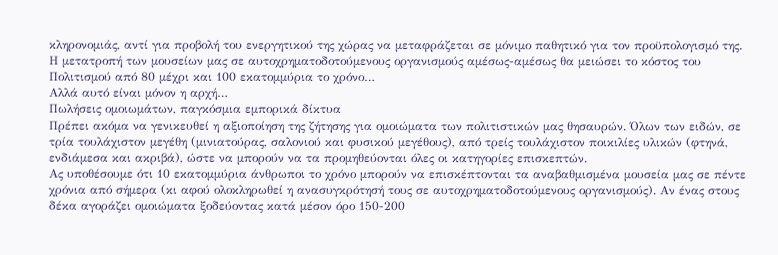κληρονομιάς, αντί για προβολή του ενεργητικού της χώρας να μεταφράζεται σε μόνιμο παθητικό για τον προϋπολογισμό της.
Η μετατροπή των μουσείων μας σε αυτοχρηματοδοτούμενους οργανισμούς αμέσως-αμέσως θα μειώσει το κόστος του Πολιτισμού από 80 μέχρι και 100 εκατομμύρια το χρόνο…
Αλλά αυτό είναι μόνον η αρχή…
Πωλήσεις ομοιωμάτων, παγκόσμια εμπορικά δίκτυα
Πρέπει ακόμα να γενικευθεί η αξιοποίηση της ζήτησης για ομοιώματα των πολιτιστικών μας θησαυρών. Όλων των ειδών, σε τρία τουλάχιστον μεγέθη (μινιατούρας, σαλονιού και φυσικού μεγέθους), από τρείς τουλάχιστον ποικιλίες υλικών (φτηνά, ενδιάμεσα και ακριβά), ώστε να μπορούν να τα προμηθεύονται όλες οι κατηγορίες επισκεπτών.
Ας υποθέσουμε ότι 10 εκατομμύρια άνθρωποι το χρόνο μπορούν να επισκέπτονται τα αναβαθμισμένα μουσεία μας σε πέντε χρόνια από σήμερα (κι αφού ολοκληρωθεί η ανασυγκρότησή τους σε αυτοχρηματοδοτούμενους οργανισμούς). Αν ένας στους δέκα αγοράζει ομοιώματα ξοδεύοντας κατά μέσον όρο 150-200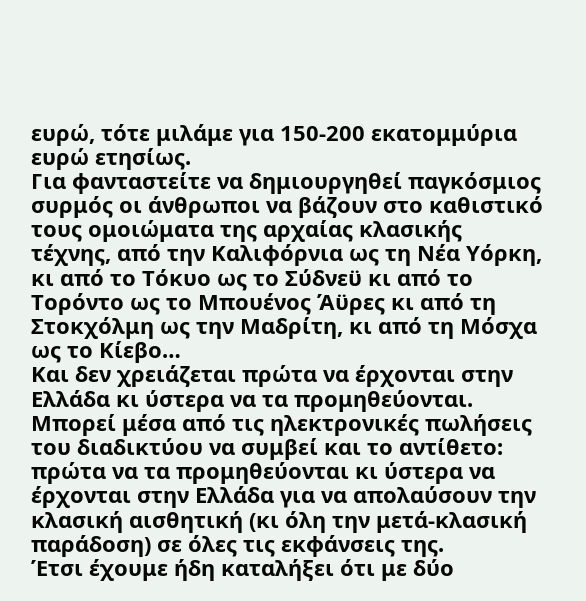ευρώ, τότε μιλάμε για 150-200 εκατομμύρια ευρώ ετησίως.
Για φανταστείτε να δημιουργηθεί παγκόσμιος συρμός οι άνθρωποι να βάζουν στο καθιστικό τους ομοιώματα της αρχαίας κλασικής τέχνης, από την Καλιφόρνια ως τη Νέα Υόρκη, κι από το Τόκυο ως το Σύδνεϋ κι από το Τορόντο ως το Μπουένος Άϋρες κι από τη Στοκχόλμη ως την Μαδρίτη, κι από τη Μόσχα ως το Κίεβο…
Και δεν χρειάζεται πρώτα να έρχονται στην Ελλάδα κι ύστερα να τα προμηθεύονται. Μπορεί μέσα από τις ηλεκτρονικές πωλήσεις του διαδικτύου να συμβεί και το αντίθετο: πρώτα να τα προμηθεύονται κι ύστερα να έρχονται στην Ελλάδα για να απολαύσουν την κλασική αισθητική (κι όλη την μετά-κλασική παράδοση) σε όλες τις εκφάνσεις της.
Έτσι έχουμε ήδη καταλήξει ότι με δύο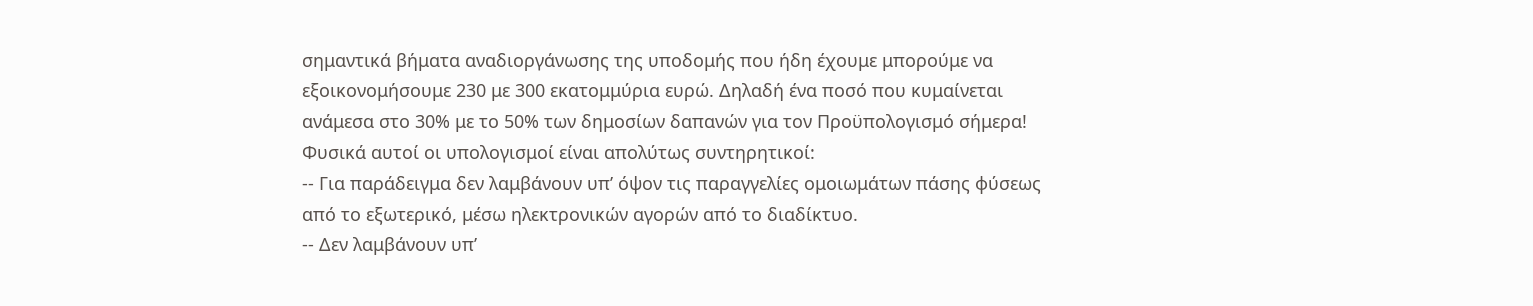σημαντικά βήματα αναδιοργάνωσης της υποδομής που ήδη έχουμε μπορούμε να εξοικονομήσουμε 230 με 300 εκατομμύρια ευρώ. Δηλαδή ένα ποσό που κυμαίνεται ανάμεσα στο 30% με το 50% των δημοσίων δαπανών για τον Προϋπολογισμό σήμερα!
Φυσικά αυτοί οι υπολογισμοί είναι απολύτως συντηρητικοί:
-- Για παράδειγμα δεν λαμβάνουν υπ’ όψον τις παραγγελίες ομοιωμάτων πάσης φύσεως από το εξωτερικό, μέσω ηλεκτρονικών αγορών από το διαδίκτυο.
-- Δεν λαμβάνουν υπ’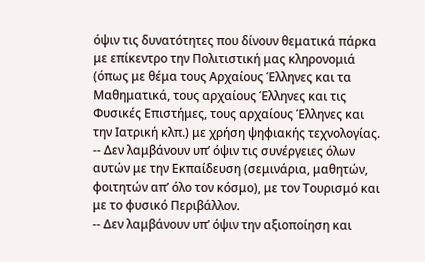όψιν τις δυνατότητες που δίνουν θεματικά πάρκα με επίκεντρο την Πολιτιστική μας κληρονομιά (όπως με θέμα τους Αρχαίους Έλληνες και τα Μαθηματικά, τους αρχαίους Έλληνες και τις Φυσικές Επιστήμες, τους αρχαίους Έλληνες και την Ιατρική κλπ.) με χρήση ψηφιακής τεχνολογίας.
-- Δεν λαμβάνουν υπ’ όψιν τις συνέργειες όλων αυτών με την Εκπαίδευση (σεμινάρια, μαθητών, φοιτητών απ’ όλο τον κόσμο), με τον Τουρισμό και με το φυσικό Περιβάλλον.
-- Δεν λαμβάνουν υπ’ όψιν την αξιοποίηση και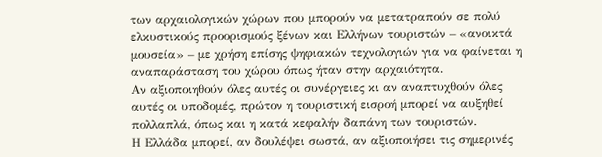των αρχαιολογικών χώρων που μπορούν να μετατραπούν σε πολύ ελκυστικούς προορισμούς ξένων και Ελλήνων τουριστών – «ανοικτά μουσεία» – με χρήση επίσης ψηφιακών τεχνολογιών για να φαίνεται η αναπαράσταση του χώρου όπως ήταν στην αρχαιότητα.
Αν αξιοποιηθούν όλες αυτές οι συνέργειες κι αν αναπτυχθούν όλες αυτές οι υποδομές, πρώτον η τουριστική εισροή μπορεί να αυξηθεί πολλαπλά, όπως και η κατά κεφαλήν δαπάνη των τουριστών.
Η Ελλάδα μπορεί, αν δουλέψει σωστά, αν αξιοποιήσει τις σημερινές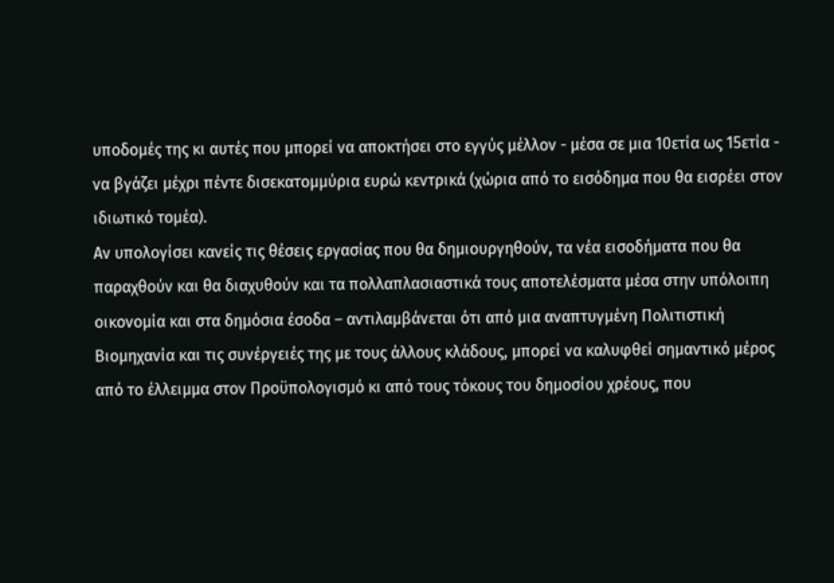υποδομές της κι αυτές που μπορεί να αποκτήσει στο εγγύς μέλλον - μέσα σε μια 10ετία ως 15ετία - να βγάζει μέχρι πέντε δισεκατομμύρια ευρώ κεντρικά (χώρια από το εισόδημα που θα εισρέει στον ιδιωτικό τομέα).
Αν υπολογίσει κανείς τις θέσεις εργασίας που θα δημιουργηθούν, τα νέα εισοδήματα που θα παραχθούν και θα διαχυθούν και τα πολλαπλασιαστικά τους αποτελέσματα μέσα στην υπόλοιπη οικονομία και στα δημόσια έσοδα – αντιλαμβάνεται ότι από μια αναπτυγμένη Πολιτιστική Βιομηχανία και τις συνέργειές της με τους άλλους κλάδους, μπορεί να καλυφθεί σημαντικό μέρος από το έλλειμμα στον Προϋπολογισμό κι από τους τόκους του δημοσίου χρέους, που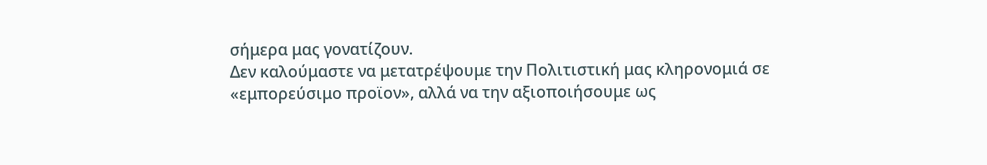σήμερα μας γονατίζουν.
Δεν καλούμαστε να μετατρέψουμε την Πολιτιστική μας κληρονομιά σε «εμπορεύσιμο προϊον», αλλά να την αξιοποιήσουμε ως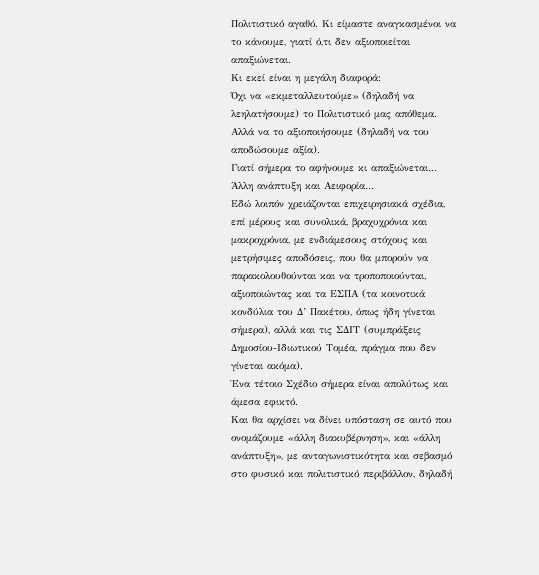Πολιτιστικό αγαθό. Κι είμαστε αναγκασμένοι να το κάνουμε, γιατί ό,τι δεν αξιοποιείται απαξιώνεται.
Κι εκεί είναι η μεγάλη διαφορά:
Όχι να «εκμεταλλευτούμε» (δηλαδή να λεηλατήσουμε) το Πολιτιστικό μας απόθεμα.
Αλλά να το αξιοποιήσουμε (δηλαδή να του αποδώσουμε αξία).
Γιατί σήμερα το αφήνουμε κι απαξιώνεται…
Άλλη ανάπτυξη και Αειφορία…
Εδώ λοιπόν χρειάζονται επιχειρησιακά σχέδια, επί μέρους και συνολικά, βραχυχρόνια και μακροχρόνια, με ενδιάμεσους στόχους και μετρήσιμες αποδόσεις, που θα μπορούν να παρακολουθούνται και να τροποποιούνται, αξιοποιώντας και τα ΕΣΠΑ (τα κοινοτικά κονδύλια του Δ’ Πακέτου, όπως ήδη γίνεται σήμερα), αλλά και τις ΣΔΙΤ (συμπράξεις Δημοσίου-Ιδιωτικού Τομέα, πράγμα που δεν γίνεται ακόμα).
Ένα τέτοιο Σχέδιο σήμερα είναι απολύτως και άμεσα εφικτό.
Και θα αρχίσει να δίνει υπόσταση σε αυτό που ονομάζουμε «άλλη διακυβέρνηση», και «άλλη ανάπτυξη», με ανταγωνιστικότητα και σεβασμό στο φυσικό και πολιτιστικό περιβάλλον, δηλαδή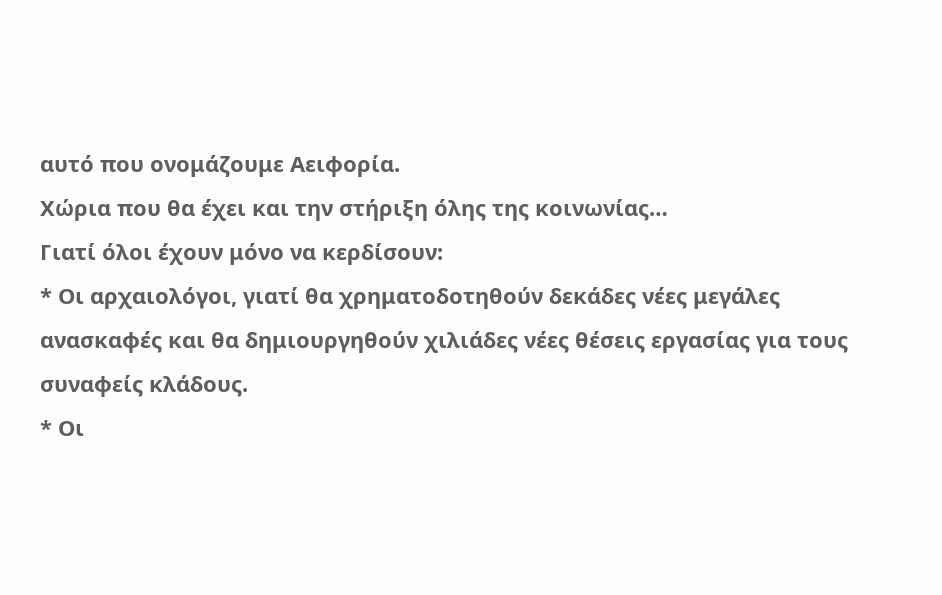αυτό που ονομάζουμε Αειφορία.
Χώρια που θα έχει και την στήριξη όλης της κοινωνίας…
Γιατί όλοι έχουν μόνο να κερδίσουν:
* Οι αρχαιολόγοι, γιατί θα χρηματοδοτηθούν δεκάδες νέες μεγάλες ανασκαφές και θα δημιουργηθούν χιλιάδες νέες θέσεις εργασίας για τους συναφείς κλάδους.
* Οι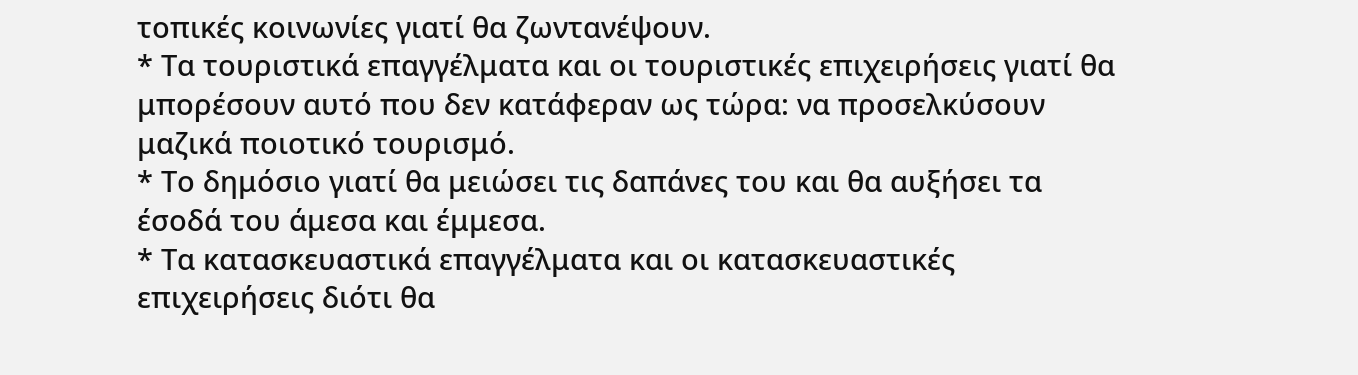τοπικές κοινωνίες γιατί θα ζωντανέψουν.
* Τα τουριστικά επαγγέλματα και οι τουριστικές επιχειρήσεις γιατί θα μπορέσουν αυτό που δεν κατάφεραν ως τώρα: να προσελκύσουν μαζικά ποιοτικό τουρισμό.
* Το δημόσιο γιατί θα μειώσει τις δαπάνες του και θα αυξήσει τα έσοδά του άμεσα και έμμεσα.
* Τα κατασκευαστικά επαγγέλματα και οι κατασκευαστικές επιχειρήσεις διότι θα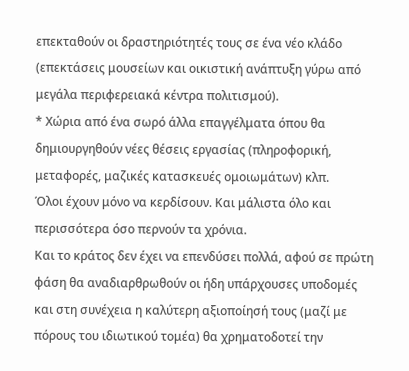επεκταθούν οι δραστηριότητές τους σε ένα νέο κλάδο (επεκτάσεις μουσείων και οικιστική ανάπτυξη γύρω από μεγάλα περιφερειακά κέντρα πολιτισμού).
* Χώρια από ένα σωρό άλλα επαγγέλματα όπου θα δημιουργηθούν νέες θέσεις εργασίας (πληροφορική, μεταφορές, μαζικές κατασκευές ομοιωμάτων) κλπ.
Όλοι έχουν μόνο να κερδίσουν. Και μάλιστα όλο και περισσότερα όσο περνούν τα χρόνια.
Και το κράτος δεν έχει να επενδύσει πολλά, αφού σε πρώτη φάση θα αναδιαρθρωθούν οι ήδη υπάρχουσες υποδομές και στη συνέχεια η καλύτερη αξιοποίησή τους (μαζί με πόρους του ιδιωτικού τομέα) θα χρηματοδοτεί την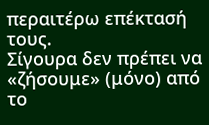περαιτέρω επέκτασή τους.
Σίγουρα δεν πρέπει να «ζήσουμε» (μόνο) από το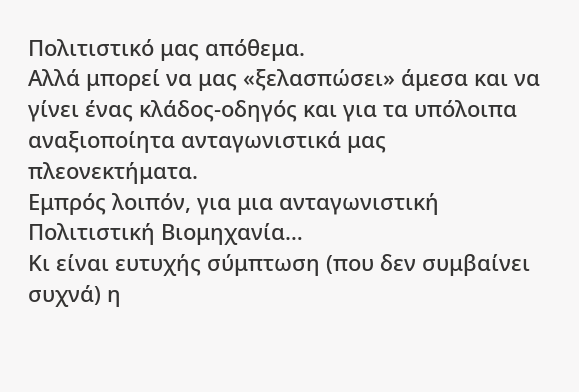Πολιτιστικό μας απόθεμα.
Αλλά μπορεί να μας «ξελασπώσει» άμεσα και να γίνει ένας κλάδος-οδηγός και για τα υπόλοιπα αναξιοποίητα ανταγωνιστικά μας πλεονεκτήματα.
Εμπρός λοιπόν, για μια ανταγωνιστική Πολιτιστική Βιομηχανία…
Κι είναι ευτυχής σύμπτωση (που δεν συμβαίνει συχνά) η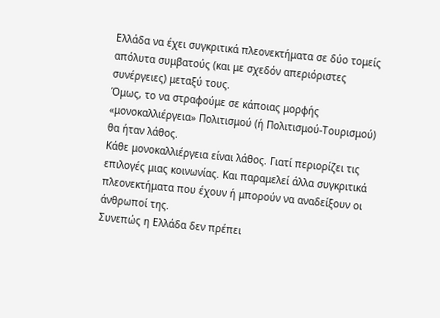Ελλάδα να έχει συγκριτικά πλεονεκτήματα σε δύο τομείς απόλυτα συμβατούς (και με σχεδόν απεριόριστες συνέργειες) μεταξύ τους.
Όμως, το να στραφούμε σε κάποιας μορφής «μονοκαλλιέργεια» Πολιτισμού (ή Πολιτισμού-Τουρισμού) θα ήταν λάθος.
Κάθε μονοκαλλιέργεια είναι λάθος. Γιατί περιορίζει τις επιλογές μιας κοινωνίας. Και παραμελεί άλλα συγκριτικά πλεονεκτήματα που έχουν ή μπορούν να αναδείξουν οι άνθρωποί της.
Συνεπώς η Ελλάδα δεν πρέπει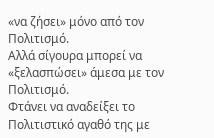«να ζήσει» μόνο από τον Πολιτισμό.
Αλλά σίγουρα μπορεί να «ξελασπώσει» άμεσα με τον Πολιτισμό.
Φτάνει να αναδείξει το Πολιτιστικό αγαθό της με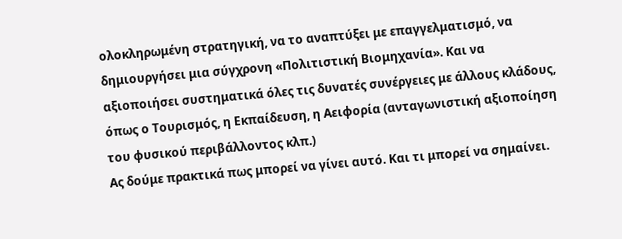ολοκληρωμένη στρατηγική, να το αναπτύξει με επαγγελματισμό, να δημιουργήσει μια σύγχρονη «Πολιτιστική Βιομηχανία». Και να αξιοποιήσει συστηματικά όλες τις δυνατές συνέργειες με άλλους κλάδους, όπως ο Τουρισμός, η Εκπαίδευση, η Αειφορία (ανταγωνιστική αξιοποίηση του φυσικού περιβάλλοντος κλπ.)
Ας δούμε πρακτικά πως μπορεί να γίνει αυτό. Και τι μπορεί να σημαίνει.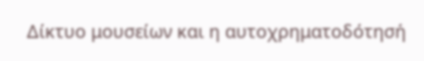Δίκτυο μουσείων και η αυτοχρηματοδότησή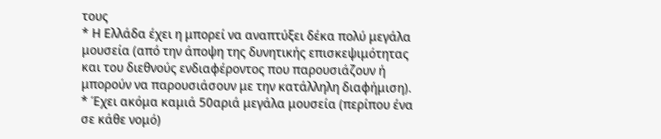τους
* Η Ελλάδα έχει η μπορεί να αναπτύξει δέκα πολύ μεγάλα μουσεία (από την άποψη της δυνητικής επισκεψιμότητας και του διεθνούς ενδιαφέροντος που παρουσιάζουν ή μπορούν να παρουσιάσουν με την κατάλληλη διαφήμιση).
* Έχει ακόμα καμιά 50αριά μεγάλα μουσεία (περίπου ένα σε κάθε νομό)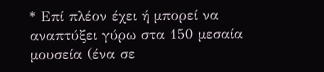* Επί πλέον έχει ή μπορεί να αναπτύξει γύρω στα 150 μεσαία μουσεία (ένα σε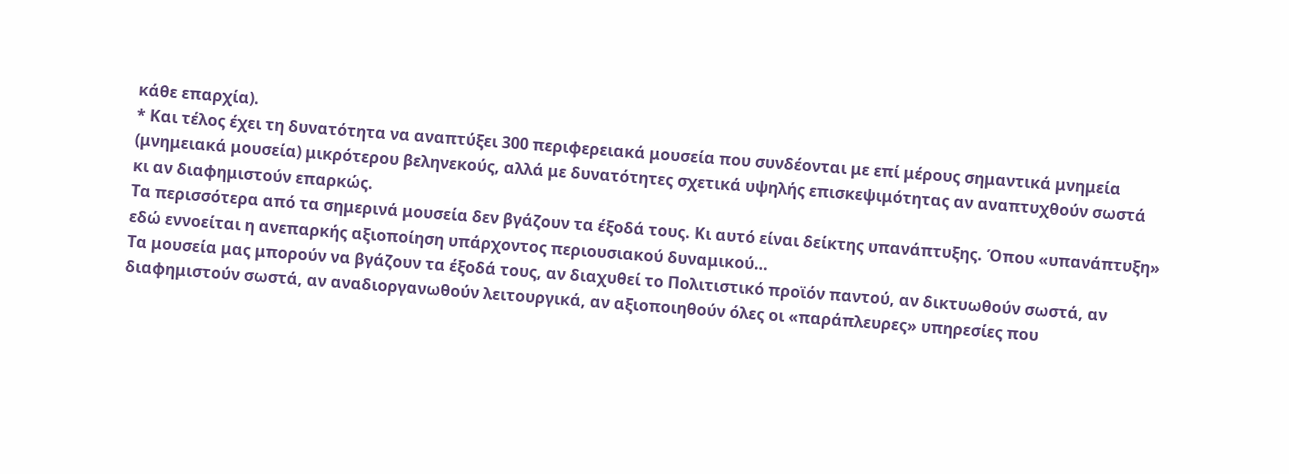κάθε επαρχία).
* Και τέλος έχει τη δυνατότητα να αναπτύξει 300 περιφερειακά μουσεία που συνδέονται με επί μέρους σημαντικά μνημεία (μνημειακά μουσεία) μικρότερου βεληνεκούς, αλλά με δυνατότητες σχετικά υψηλής επισκεψιμότητας αν αναπτυχθούν σωστά κι αν διαφημιστούν επαρκώς.
Τα περισσότερα από τα σημερινά μουσεία δεν βγάζουν τα έξοδά τους. Κι αυτό είναι δείκτης υπανάπτυξης. Όπου «υπανάπτυξη» εδώ εννοείται η ανεπαρκής αξιοποίηση υπάρχοντος περιουσιακού δυναμικού…
Τα μουσεία μας μπορούν να βγάζουν τα έξοδά τους, αν διαχυθεί το Πολιτιστικό προϊόν παντού, αν δικτυωθούν σωστά, αν διαφημιστούν σωστά, αν αναδιοργανωθούν λειτουργικά, αν αξιοποιηθούν όλες οι «παράπλευρες» υπηρεσίες που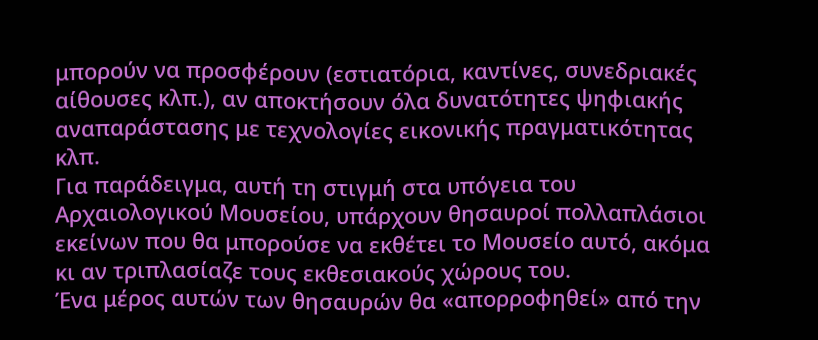μπορούν να προσφέρουν (εστιατόρια, καντίνες, συνεδριακές αίθουσες κλπ.), αν αποκτήσουν όλα δυνατότητες ψηφιακής αναπαράστασης με τεχνολογίες εικονικής πραγματικότητας κλπ.
Για παράδειγμα, αυτή τη στιγμή στα υπόγεια του Αρχαιολογικού Μουσείου, υπάρχουν θησαυροί πολλαπλάσιοι εκείνων που θα μπορούσε να εκθέτει το Μουσείο αυτό, ακόμα κι αν τριπλασίαζε τους εκθεσιακούς χώρους του.
Ένα μέρος αυτών των θησαυρών θα «απορροφηθεί» από την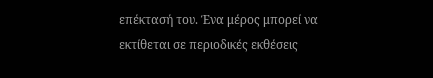επέκτασή του. Ένα μέρος μπορεί να εκτίθεται σε περιοδικές εκθέσεις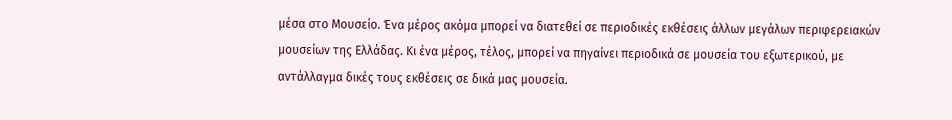μέσα στο Μουσείο. Ένα μέρος ακόμα μπορεί να διατεθεί σε περιοδικές εκθέσεις άλλων μεγάλων περιφερειακών μουσείων της Ελλάδας. Κι ένα μέρος, τέλος, μπορεί να πηγαίνει περιοδικά σε μουσεία του εξωτερικού, με αντάλλαγμα δικές τους εκθέσεις σε δικά μας μουσεία.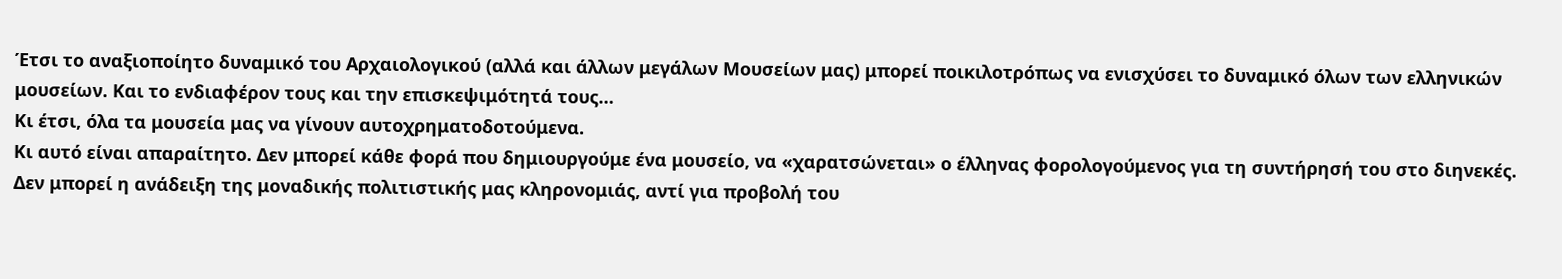Έτσι το αναξιοποίητο δυναμικό του Αρχαιολογικού (αλλά και άλλων μεγάλων Μουσείων μας) μπορεί ποικιλοτρόπως να ενισχύσει το δυναμικό όλων των ελληνικών μουσείων. Και το ενδιαφέρον τους και την επισκεψιμότητά τους…
Κι έτσι, όλα τα μουσεία μας να γίνουν αυτοχρηματοδοτούμενα.
Κι αυτό είναι απαραίτητο. Δεν μπορεί κάθε φορά που δημιουργούμε ένα μουσείο, να «χαρατσώνεται» ο έλληνας φορολογούμενος για τη συντήρησή του στο διηνεκές.
Δεν μπορεί η ανάδειξη της μοναδικής πολιτιστικής μας κληρονομιάς, αντί για προβολή του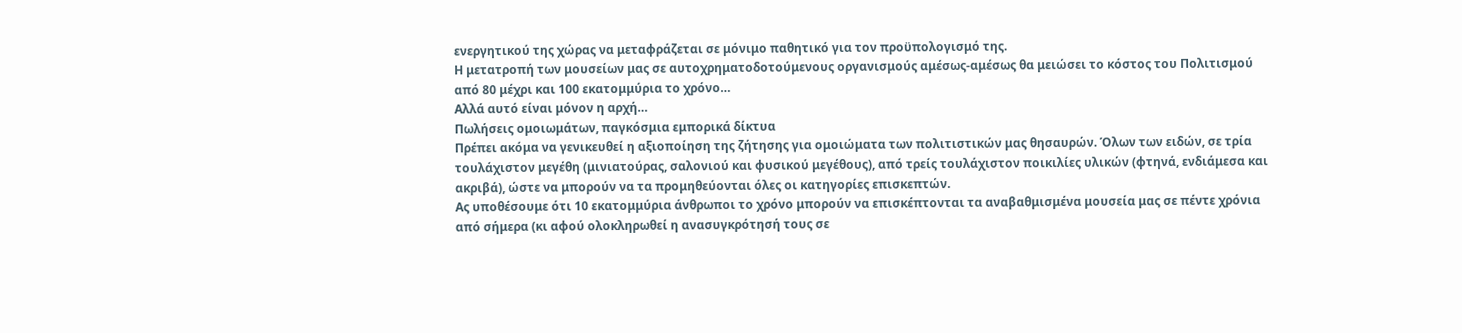ενεργητικού της χώρας να μεταφράζεται σε μόνιμο παθητικό για τον προϋπολογισμό της.
Η μετατροπή των μουσείων μας σε αυτοχρηματοδοτούμενους οργανισμούς αμέσως-αμέσως θα μειώσει το κόστος του Πολιτισμού από 80 μέχρι και 100 εκατομμύρια το χρόνο…
Αλλά αυτό είναι μόνον η αρχή…
Πωλήσεις ομοιωμάτων, παγκόσμια εμπορικά δίκτυα
Πρέπει ακόμα να γενικευθεί η αξιοποίηση της ζήτησης για ομοιώματα των πολιτιστικών μας θησαυρών. Όλων των ειδών, σε τρία τουλάχιστον μεγέθη (μινιατούρας, σαλονιού και φυσικού μεγέθους), από τρείς τουλάχιστον ποικιλίες υλικών (φτηνά, ενδιάμεσα και ακριβά), ώστε να μπορούν να τα προμηθεύονται όλες οι κατηγορίες επισκεπτών.
Ας υποθέσουμε ότι 10 εκατομμύρια άνθρωποι το χρόνο μπορούν να επισκέπτονται τα αναβαθμισμένα μουσεία μας σε πέντε χρόνια από σήμερα (κι αφού ολοκληρωθεί η ανασυγκρότησή τους σε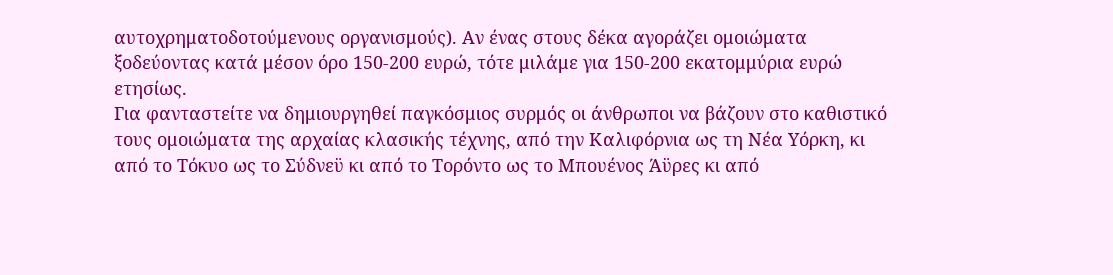αυτοχρηματοδοτούμενους οργανισμούς). Αν ένας στους δέκα αγοράζει ομοιώματα ξοδεύοντας κατά μέσον όρο 150-200 ευρώ, τότε μιλάμε για 150-200 εκατομμύρια ευρώ ετησίως.
Για φανταστείτε να δημιουργηθεί παγκόσμιος συρμός οι άνθρωποι να βάζουν στο καθιστικό τους ομοιώματα της αρχαίας κλασικής τέχνης, από την Καλιφόρνια ως τη Νέα Υόρκη, κι από το Τόκυο ως το Σύδνεϋ κι από το Τορόντο ως το Μπουένος Άϋρες κι από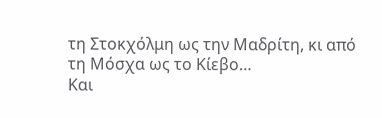τη Στοκχόλμη ως την Μαδρίτη, κι από τη Μόσχα ως το Κίεβο…
Και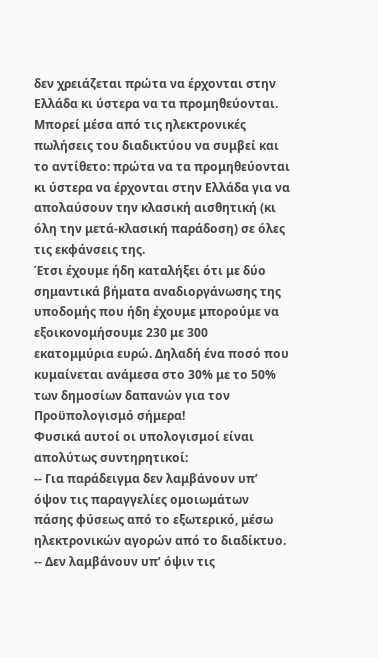δεν χρειάζεται πρώτα να έρχονται στην Ελλάδα κι ύστερα να τα προμηθεύονται. Μπορεί μέσα από τις ηλεκτρονικές πωλήσεις του διαδικτύου να συμβεί και το αντίθετο: πρώτα να τα προμηθεύονται κι ύστερα να έρχονται στην Ελλάδα για να απολαύσουν την κλασική αισθητική (κι όλη την μετά-κλασική παράδοση) σε όλες τις εκφάνσεις της.
Έτσι έχουμε ήδη καταλήξει ότι με δύο σημαντικά βήματα αναδιοργάνωσης της υποδομής που ήδη έχουμε μπορούμε να εξοικονομήσουμε 230 με 300 εκατομμύρια ευρώ. Δηλαδή ένα ποσό που κυμαίνεται ανάμεσα στο 30% με το 50% των δημοσίων δαπανών για τον Προϋπολογισμό σήμερα!
Φυσικά αυτοί οι υπολογισμοί είναι απολύτως συντηρητικοί:
-- Για παράδειγμα δεν λαμβάνουν υπ’ όψον τις παραγγελίες ομοιωμάτων πάσης φύσεως από το εξωτερικό, μέσω ηλεκτρονικών αγορών από το διαδίκτυο.
-- Δεν λαμβάνουν υπ’ όψιν τις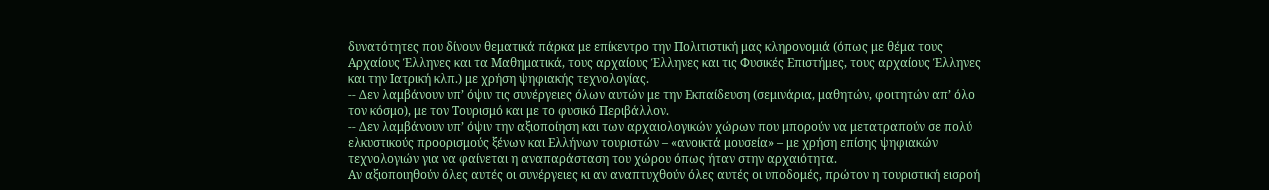δυνατότητες που δίνουν θεματικά πάρκα με επίκεντρο την Πολιτιστική μας κληρονομιά (όπως με θέμα τους Αρχαίους Έλληνες και τα Μαθηματικά, τους αρχαίους Έλληνες και τις Φυσικές Επιστήμες, τους αρχαίους Έλληνες και την Ιατρική κλπ.) με χρήση ψηφιακής τεχνολογίας.
-- Δεν λαμβάνουν υπ’ όψιν τις συνέργειες όλων αυτών με την Εκπαίδευση (σεμινάρια, μαθητών, φοιτητών απ’ όλο τον κόσμο), με τον Τουρισμό και με το φυσικό Περιβάλλον.
-- Δεν λαμβάνουν υπ’ όψιν την αξιοποίηση και των αρχαιολογικών χώρων που μπορούν να μετατραπούν σε πολύ ελκυστικούς προορισμούς ξένων και Ελλήνων τουριστών – «ανοικτά μουσεία» – με χρήση επίσης ψηφιακών τεχνολογιών για να φαίνεται η αναπαράσταση του χώρου όπως ήταν στην αρχαιότητα.
Αν αξιοποιηθούν όλες αυτές οι συνέργειες κι αν αναπτυχθούν όλες αυτές οι υποδομές, πρώτον η τουριστική εισροή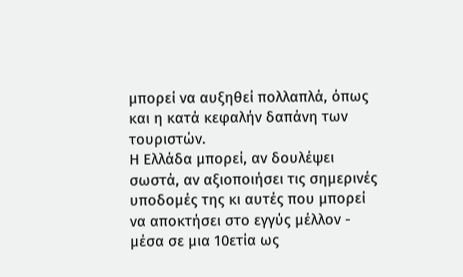μπορεί να αυξηθεί πολλαπλά, όπως και η κατά κεφαλήν δαπάνη των τουριστών.
Η Ελλάδα μπορεί, αν δουλέψει σωστά, αν αξιοποιήσει τις σημερινές υποδομές της κι αυτές που μπορεί να αποκτήσει στο εγγύς μέλλον - μέσα σε μια 10ετία ως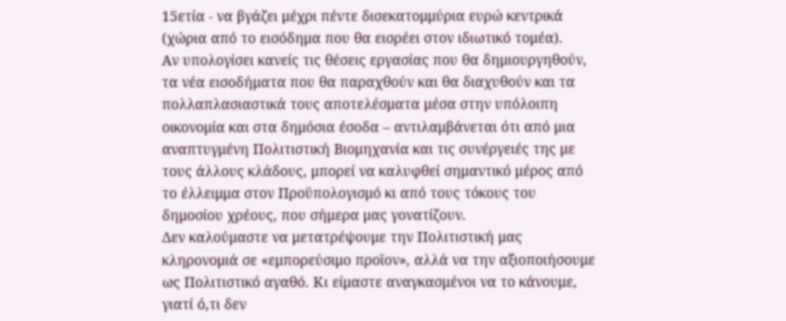15ετία - να βγάζει μέχρι πέντε δισεκατομμύρια ευρώ κεντρικά (χώρια από το εισόδημα που θα εισρέει στον ιδιωτικό τομέα).
Αν υπολογίσει κανείς τις θέσεις εργασίας που θα δημιουργηθούν, τα νέα εισοδήματα που θα παραχθούν και θα διαχυθούν και τα πολλαπλασιαστικά τους αποτελέσματα μέσα στην υπόλοιπη οικονομία και στα δημόσια έσοδα – αντιλαμβάνεται ότι από μια αναπτυγμένη Πολιτιστική Βιομηχανία και τις συνέργειές της με τους άλλους κλάδους, μπορεί να καλυφθεί σημαντικό μέρος από το έλλειμμα στον Προϋπολογισμό κι από τους τόκους του δημοσίου χρέους, που σήμερα μας γονατίζουν.
Δεν καλούμαστε να μετατρέψουμε την Πολιτιστική μας κληρονομιά σε «εμπορεύσιμο προϊον», αλλά να την αξιοποιήσουμε ως Πολιτιστικό αγαθό. Κι είμαστε αναγκασμένοι να το κάνουμε, γιατί ό,τι δεν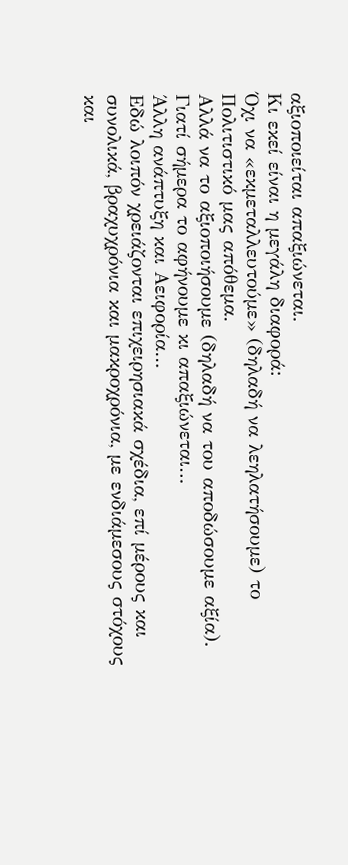αξιοποιείται απαξιώνεται.
Κι εκεί είναι η μεγάλη διαφορά:
Όχι να «εκμεταλλευτούμε» (δηλαδή να λεηλατήσουμε) το Πολιτιστικό μας απόθεμα.
Αλλά να το αξιοποιήσουμε (δηλαδή να του αποδώσουμε αξία).
Γιατί σήμερα το αφήνουμε κι απαξιώνεται…
Άλλη ανάπτυξη και Αειφορία…
Εδώ λοιπόν χρειάζονται επιχειρησιακά σχέδια, επί μέρους και συνολικά, βραχυχρόνια και μακροχρόνια, με ενδιάμεσους στόχους και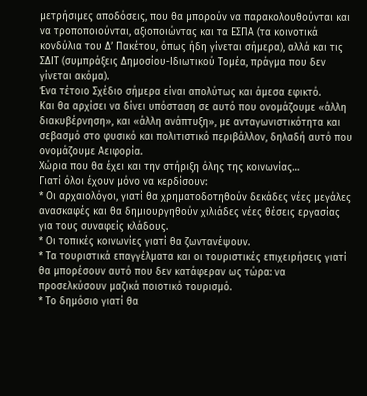μετρήσιμες αποδόσεις, που θα μπορούν να παρακολουθούνται και να τροποποιούνται, αξιοποιώντας και τα ΕΣΠΑ (τα κοινοτικά κονδύλια του Δ’ Πακέτου, όπως ήδη γίνεται σήμερα), αλλά και τις ΣΔΙΤ (συμπράξεις Δημοσίου-Ιδιωτικού Τομέα, πράγμα που δεν γίνεται ακόμα).
Ένα τέτοιο Σχέδιο σήμερα είναι απολύτως και άμεσα εφικτό.
Και θα αρχίσει να δίνει υπόσταση σε αυτό που ονομάζουμε «άλλη διακυβέρνηση», και «άλλη ανάπτυξη», με ανταγωνιστικότητα και σεβασμό στο φυσικό και πολιτιστικό περιβάλλον, δηλαδή αυτό που ονομάζουμε Αειφορία.
Χώρια που θα έχει και την στήριξη όλης της κοινωνίας…
Γιατί όλοι έχουν μόνο να κερδίσουν:
* Οι αρχαιολόγοι, γιατί θα χρηματοδοτηθούν δεκάδες νέες μεγάλες ανασκαφές και θα δημιουργηθούν χιλιάδες νέες θέσεις εργασίας για τους συναφείς κλάδους.
* Οι τοπικές κοινωνίες γιατί θα ζωντανέψουν.
* Τα τουριστικά επαγγέλματα και οι τουριστικές επιχειρήσεις γιατί θα μπορέσουν αυτό που δεν κατάφεραν ως τώρα: να προσελκύσουν μαζικά ποιοτικό τουρισμό.
* Το δημόσιο γιατί θα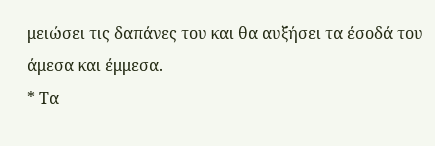μειώσει τις δαπάνες του και θα αυξήσει τα έσοδά του άμεσα και έμμεσα.
* Τα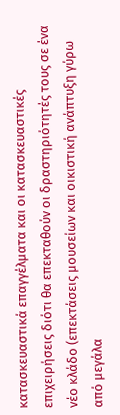κατασκευαστικά επαγγέλματα και οι κατασκευαστικές επιχειρήσεις διότι θα επεκταθούν οι δραστηριότητές τους σε ένα νέο κλάδο (επεκτάσεις μουσείων και οικιστική ανάπτυξη γύρω από μεγάλα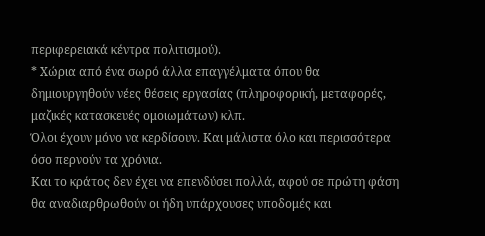περιφερειακά κέντρα πολιτισμού).
* Χώρια από ένα σωρό άλλα επαγγέλματα όπου θα δημιουργηθούν νέες θέσεις εργασίας (πληροφορική, μεταφορές, μαζικές κατασκευές ομοιωμάτων) κλπ.
Όλοι έχουν μόνο να κερδίσουν. Και μάλιστα όλο και περισσότερα όσο περνούν τα χρόνια.
Και το κράτος δεν έχει να επενδύσει πολλά, αφού σε πρώτη φάση θα αναδιαρθρωθούν οι ήδη υπάρχουσες υποδομές και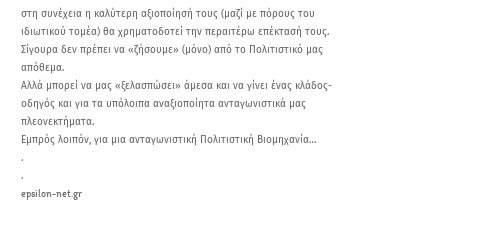στη συνέχεια η καλύτερη αξιοποίησή τους (μαζί με πόρους του ιδιωτικού τομέα) θα χρηματοδοτεί την περαιτέρω επέκτασή τους.
Σίγουρα δεν πρέπει να «ζήσουμε» (μόνο) από το Πολιτιστικό μας απόθεμα.
Αλλά μπορεί να μας «ξελασπώσει» άμεσα και να γίνει ένας κλάδος-οδηγός και για τα υπόλοιπα αναξιοποίητα ανταγωνιστικά μας πλεονεκτήματα.
Εμπρός λοιπόν, για μια ανταγωνιστική Πολιτιστική Βιομηχανία…
.
.
epsilon-net.gr